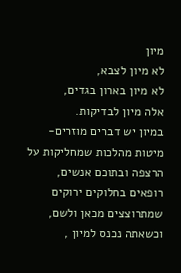מיון
לא מיון לצבא,
לא מיון בארון בגדים,
אלה מיון לבדיקות.
במיון יש דברים מוזרים-
מיטות מהלכות שמחליקות על הרצפה ובתוכם אנשים,
רופאים בחלוקים ירוקים שמתרוצצים מכאן ולשם,
וכשאתה נכנס למיון ,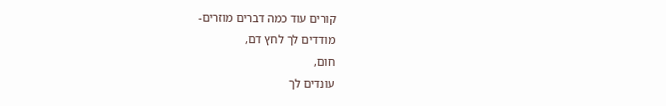קורים עוד כמה דברים מוזרים-
מודדים לך לחץ דם,
חום,
עונדים לך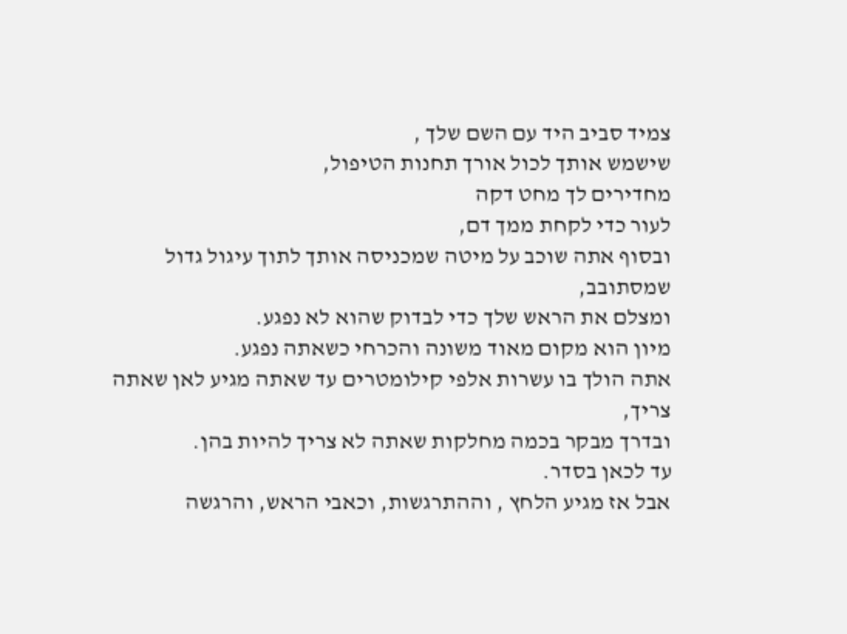צמיד סביב היד עם השם שלך ,
שישמש אותך לכול אורך תחנות הטיפול,
מחדירים לך מחט דקה
לעור כדי לקחת ממך דם,
ובסוף אתה שוכב על מיטה שמכניסה אותך לתוך עיגול גדול
שמסתובב,
ומצלם את הראש שלך כדי לבדוק שהוא לא נפגע.
מיון הוא מקום מאוד משונה והכרחי כשאתה נפגע.
אתה הולך בו עשרות אלפי קילומטרים עד שאתה מגיע לאן שאתה
צריך,
ובדרך מבקר בכמה מחלקות שאתה לא צריך להיות בהן.
עד לכאן בסדר.
אבל אז מגיע הלחץ , וההתרגשות, וכאבי הראש, והרגשה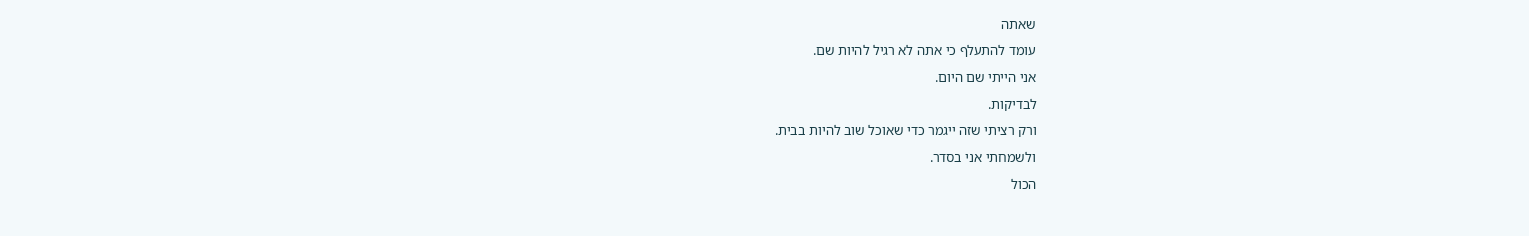שאתה
עומד להתעלף כי אתה לא רגיל להיות שם.
אני הייתי שם היום.
לבדיקות.
ורק רציתי שזה ייגמר כדי שאוכל שוב להיות בבית.
ולשמחתי אני בסדר.
הכול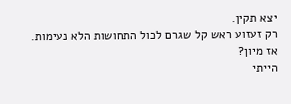יצא תקין.
רק זעזוע ראש קל שגרם לכול התחושות הלא נעימות.
אז מיון?
הייתי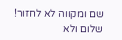שם ומקווה לא לחזור!
שלום ולא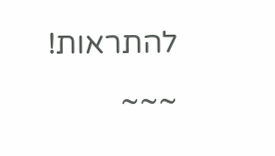להתראות!
~~~